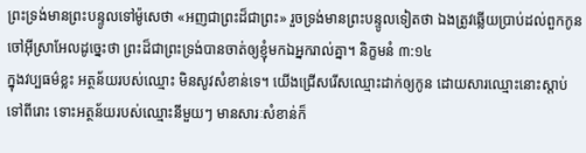ព្រះទ្រង់មានព្រះបន្ទូលទៅម៉ូសេថា «អញជាព្រះដ៏ជាព្រះ» រួចទ្រង់មានព្រះបន្ទូលទៀតថា ឯងត្រូវឆ្លើយប្រាប់ដល់ពួកកូនចៅអ៊ីស្រាអែលដូច្នេះថា ព្រះដ៏ជាព្រះទ្រង់បានចាត់ឲ្យខ្ញុំមកឯអ្នករាល់គ្នា។ និក្ខមនំ ៣:១៤
ក្នុងវប្បធម៌ខ្លះ អត្ថន័យរបស់ឈ្មោះ មិនសូវសំខាន់ទេ។ យើងជ្រើសរើសឈ្មោះដាក់ឲ្យកូន ដោយសារឈ្មោះនោះស្តាប់ទៅពីរោះ ទោះអត្ថន័យរបស់ឈ្មោះនីមួយៗ មានសារៈសំខាន់ក៏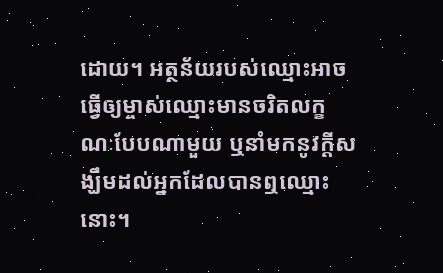ដោយ។ អត្ថន័យរបស់ឈ្មោះអាចធ្វើឲ្យម្ចាស់ឈ្មោះមានចរិតលក្ខណៈបែបណាមួយ ឬនាំមកនូវក្តីសង្ឃឹមដល់អ្នកដែលបានឮឈ្មោះនោះ។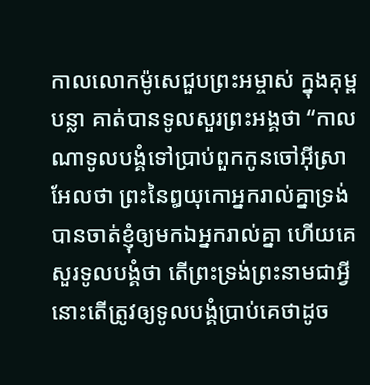កាលលោកម៉ូសេជួបព្រះអម្ចាស់ ក្នុងគុម្ពបន្លា គាត់បានទូលសួរព្រះអង្គថា “កាលណាទូលបង្គំទៅប្រាប់ពួកកូនចៅអ៊ីស្រាអែលថា ព្រះនៃឰយុកោអ្នករាល់គ្នាទ្រង់បានចាត់ខ្ញុំឲ្យមកឯអ្នករាល់គ្នា ហើយគេសួរទូលបង្គំថា តើព្រះទ្រង់ព្រះនាមជាអ្វី នោះតើត្រូវឲ្យទូលបង្គំប្រាប់គេថាដូច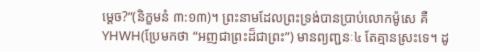ម្តេច?”(និក្ខមនំ ៣:១៣)។ ព្រះនាមដែលព្រះទ្រង់បានប្រាប់លោកម៉ូសេ គឺ YHWH(ប្រែមកថា “អញជាព្រះដ៏ជាព្រះ”) មានព្យញ្ជនៈ៤ តែគ្មានស្រះទេ។ ដូ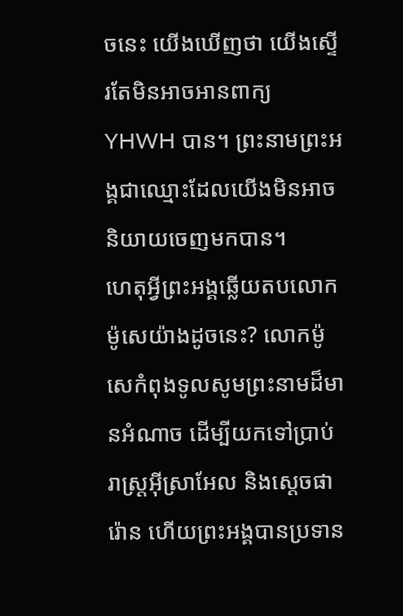ចនេះ យើងឃើញថា យើងស្ទើរតែមិនអាចអានពាក្យ YHWH បាន។ ព្រះនាមព្រះអង្គជាឈ្មោះដែលយើងមិនអាចនិយាយចេញមកបាន។
ហេតុអ្វីព្រះអង្គឆ្លើយតបលោកម៉ូសេយ៉ាងដូចនេះ? លោកម៉ូសេកំពុងទូលសូមព្រះនាមដ៏មានអំណាច ដើម្បីយកទៅប្រាប់រាស្រ្តអ៊ីស្រាអែល និងស្តេចផារ៉ោន ហើយព្រះអង្គបានប្រទាន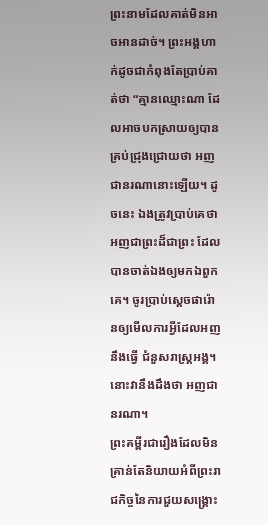ព្រះនាមដែលគាត់មិនអាចអានដាច់។ ព្រះអង្គហាក់ដូចជាកំពុងតែប្រាប់គាត់ថា “គ្មានឈ្មោះណា ដែលអាចបកស្រាយឲ្យបានគ្រប់ជ្រុងជ្រោយថា អញជានរណានោះឡើយ។ ដូចនេះ ឯងត្រូវប្រាប់គេថា អញជាព្រះដ៏ជាព្រះ ដែលបានចាត់ឯងឲ្យមកឯពួកគេ។ ចូរប្រាប់ស្តេចផារ៉ោនឲ្យមើលការអ្វីដែលអញនឹងធ្វើ ជំនួសរាស្រ្តអង្គ។ នោះវានឹងដឹងថា អញជានរណា។
ព្រះគម្ពីរជារឿងដែលមិនគ្រាន់តែនិយាយអំពីព្រះរាជកិច្ចនៃការជួយសង្គ្រោះ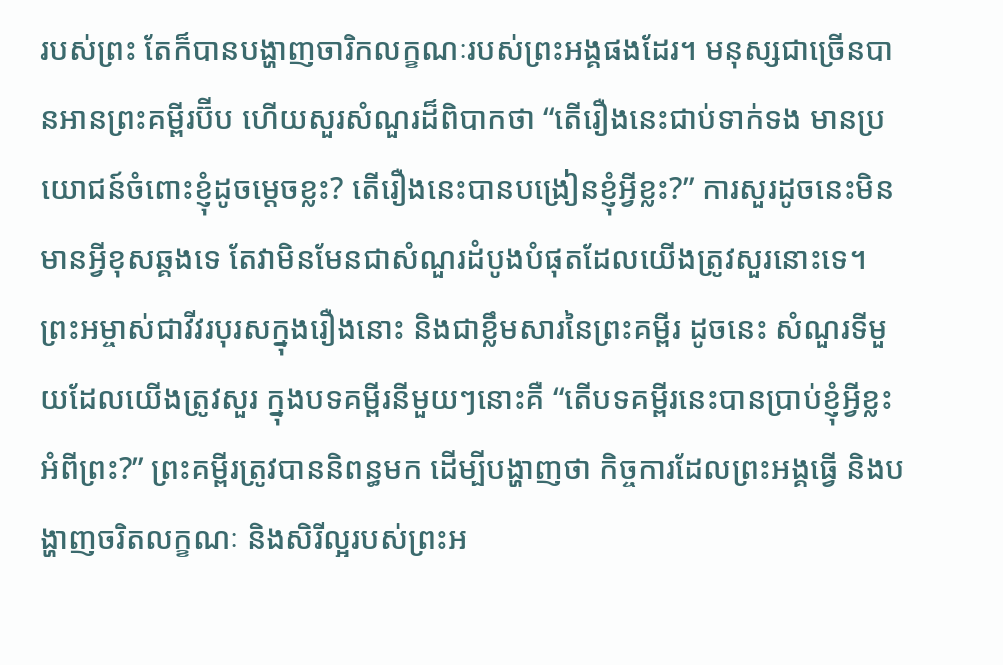របស់ព្រះ តែក៏បានបង្ហាញចារិកលក្ខណៈរបស់ព្រះអង្គផងដែរ។ មនុស្សជាច្រើនបានអានព្រះគម្ពីរប៊ីប ហើយសួរសំណួរដ៏ពិបាកថា “តើរឿងនេះជាប់ទាក់ទង មានប្រយោជន៍ចំពោះខ្ញុំដូចម្តេចខ្លះ? តើរឿងនេះបានបង្រៀនខ្ញុំអ្វីខ្លះ?” ការសួរដូចនេះមិនមានអ្វីខុសឆ្គងទេ តែវាមិនមែនជាសំណួរដំបូងបំផុតដែលយើងត្រូវសួរនោះទេ។ ព្រះអម្ចាស់ជាវីវរបុរសក្នុងរឿងនោះ និងជាខ្លឹមសារនៃព្រះគម្ពីរ ដូចនេះ សំណួរទីមួយដែលយើងត្រូវសួរ ក្នុងបទគម្ពីរនីមួយៗនោះគឺ “តើបទគម្ពីរនេះបានប្រាប់ខ្ញុំអ្វីខ្លះអំពីព្រះ?” ព្រះគម្ពីរត្រូវបាននិពន្ធមក ដើម្បីបង្ហាញថា កិច្ចការដែលព្រះអង្គធ្វើ និងបង្ហាញចរិតលក្ខណៈ និងសិរីល្អរបស់ព្រះអ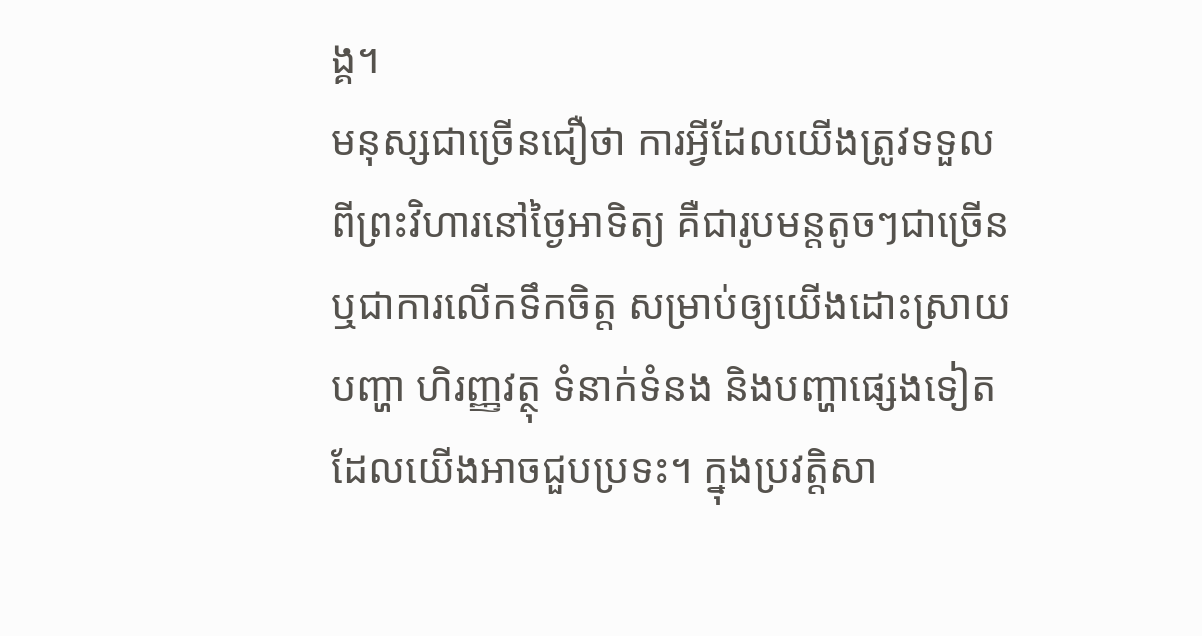ង្គ។
មនុស្សជាច្រើនជឿថា ការអ្វីដែលយើងត្រូវទទួលពីព្រះវិហារនៅថ្ងៃអាទិត្យ គឺជារូបមន្តតូចៗជាច្រើន ឬជាការលើកទឹកចិត្ត សម្រាប់ឲ្យយើងដោះស្រាយបញ្ហា ហិរញ្ញវត្ថុ ទំនាក់ទំនង និងបញ្ហាផ្សេងទៀត ដែលយើងអាចជួបប្រទះ។ ក្នុងប្រវត្តិសា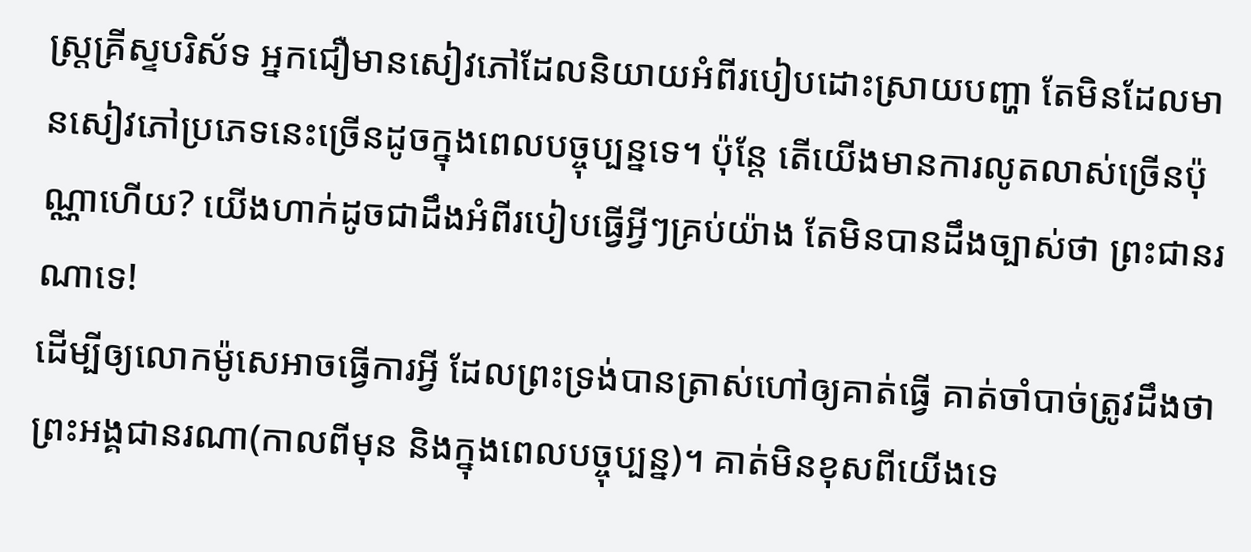ស្រ្តគ្រីស្ទបរិស័ទ អ្នកជឿមានសៀវភៅដែលនិយាយអំពីរបៀបដោះស្រាយបញ្ហា តែមិនដែលមានសៀវភៅប្រភេទនេះច្រើនដូចក្នុងពេលបច្ចុប្បន្នទេ។ ប៉ុន្តែ តើយើងមានការលូតលាស់ច្រើនប៉ុណ្ណាហើយ? យើងហាក់ដូចជាដឹងអំពីរបៀបធ្វើអ្វីៗគ្រប់យ៉ាង តែមិនបានដឹងច្បាស់ថា ព្រះជានរណាទេ!
ដើម្បីឲ្យលោកម៉ូសេអាចធ្វើការអ្វី ដែលព្រះទ្រង់បានត្រាស់ហៅឲ្យគាត់ធ្វើ គាត់ចាំបាច់ត្រូវដឹងថា ព្រះអង្គជានរណា(កាលពីមុន និងក្នុងពេលបច្ចុប្បន្ន)។ គាត់មិនខុសពីយើងទេ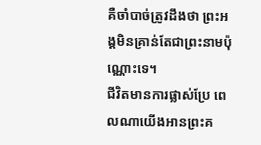គឺចាំបាច់ត្រូវដឹងថា ព្រះអង្គមិនគ្រាន់តែជាព្រះនាមប៉ុណ្ណោះទេ។
ជីវិតមានការផ្លាស់ប្រែ ពេលណាយើងអានព្រះគ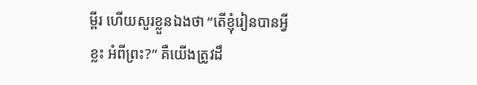ម្ពីរ ហើយសួរខ្លួនឯងថា “តើខ្ញុំរៀនបានអ្វីខ្លះ អំពីព្រះ?” គឺយើងត្រូវដឹ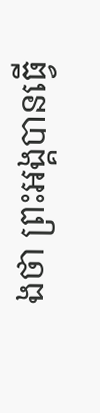ងថា ព្រះអង្គបានធ្វើ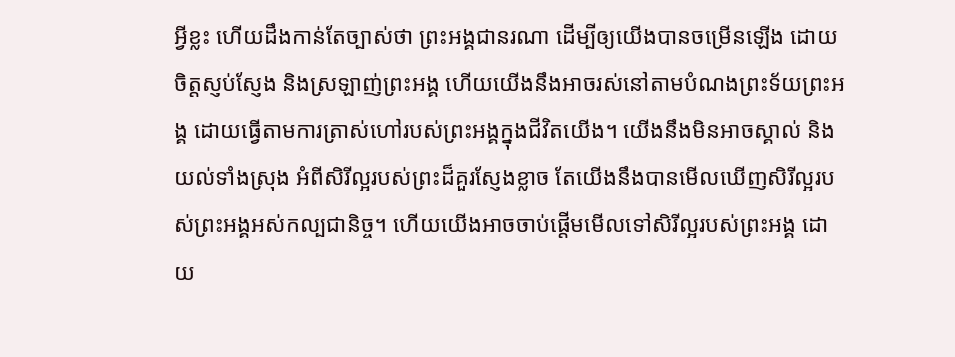អ្វីខ្លះ ហើយដឹងកាន់តែច្បាស់ថា ព្រះអង្គជានរណា ដើម្បីឲ្យយើងបានចម្រើនឡើង ដោយចិត្តស្ញប់ស្ញែង និងស្រឡាញ់ព្រះអង្គ ហើយយើងនឹងអាចរស់នៅតាមបំណងព្រះទ័យព្រះអង្គ ដោយធ្វើតាមការត្រាស់ហៅរបស់ព្រះអង្គក្នុងជីវិតយើង។ យើងនឹងមិនអាចស្គាល់ និងយល់ទាំងស្រុង អំពីសិរីល្អរបស់ព្រះដ៏គួរស្ញែងខ្លាច តែយើងនឹងបានមើលឃើញសិរីល្អរបស់ព្រះអង្គអស់កល្បជានិច្ច។ ហើយយើងអាចចាប់ផ្តើមមើលទៅសិរីល្អរបស់ព្រះអង្គ ដោយ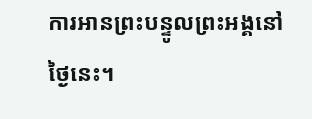ការអានព្រះបន្ទូលព្រះអង្គនៅថ្ងៃនេះ។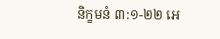និក្ខមនំ ៣:១-២២ អេ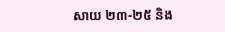សាយ ២៣-២៥ និង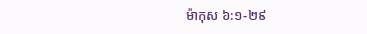ម៉ាកុស ៦:១-២៩